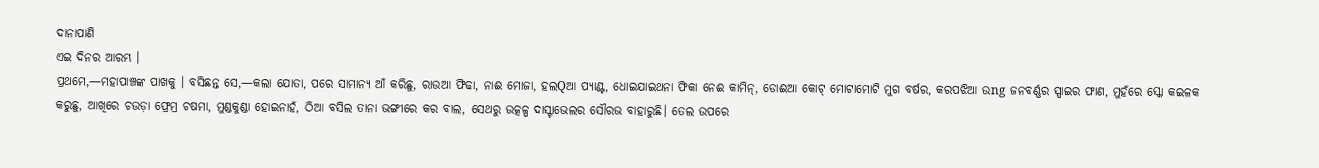ଦାନାପାଣି
ଏଇ ଦିନର ଆରମ୍ଭ ।
ପ୍ରଥମେ,—ମହାପାଞ୍ଚଙ୍କ ପାଖକୁ । ବସିଛନ୍ତ ସେ,—କଲା ଯୋତା, ପରେ ସାମାନ୍ୟ ଆଁ କରିଛୁ, ରାଉଆ ଫିଢା, ନାଈ ମୋଜା, ହଲQଆ ପ୍ୟାଣ୍ଟ, ଧୋଇଯାଇଥନା ଫିକା ନେଈ କାମିନ୍, ଡୋଈଆ କୋଟ୍ ମୋଟାମୋଟି ମୁଗ ବର୍ଷର, କରପଝିଆ ଉng ଜନବର୍ଣ୍ଣର ସ୍ପାଇର ଫାଣ, ମୁହଁରେ ସ୍କୋ କଇଳକ କରୁଛୁ, ଆଖିରେ ଚଉଡ଼ା ଫ୍ରେମ୍ର ଚଷମା, ମୁଣ୍ଡକୁଣ୍ଡା ହୋଇନାହଁ, ଠିଆ ବସିଲ ତାନା ଭଙ୍ଗୀରେ କର ବାଲ, ସେଥରୁ ଉତ୍କଳ୍ପ ଦାସ୍ଟାଭେଲର ସୌରଭ ବାହାରୁଛି। ତେଲ ଉପରେ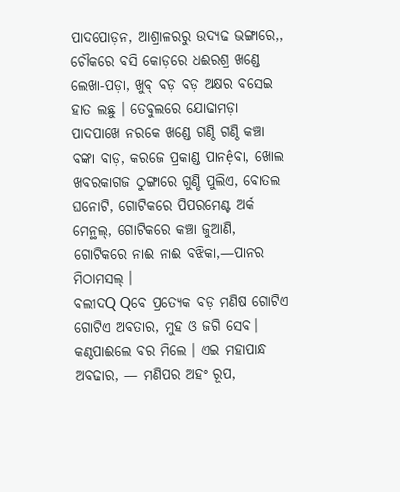ପାଦପୋଡ଼ନ, ଆଶ୍ରାଳରରୁ ଉଦ୍ୟଢ ଭଙ୍ଗାରେ,, ଚୌକରେ ବସି କୋଡ଼ରେ ଧଈରଶ୍ର ଖଣ୍ଡେ ଲେଖା-ପଡ଼ା, ଖୁବ୍ ବଡ଼ ବଡ଼ ଅକ୍ଷର ବସେଇ ହାତ ଲଛୁ । ତେବୁଲରେ ଯୋଢାମଡ଼ା ପାଦପାଖେ ନରକେ ଖଣ୍ଡେ ଗଣ୍ଠି ଗଣ୍ଠି କଞ୍ଚା ବଙ୍କା ବାଡ଼, କରଜେ ପ୍ରକାଣ୍ଡ ପାନệବା, ଖୋଲ ଖବରକାଗଜ ଠୁଙ୍ଗାରେ ଗୁଣ୍ଡି ପୁଲିଏ, ବୋତଲ ଘନୋଟି, ଗୋଟିକରେ ପିପରମେଣ୍ଟ ଅର୍କ ମେନ୍ଥଲ୍, ଗୋଟିକରେ କଞ୍ଚା ଜୁଆଣି, ଗୋଟିକରେ ନାଈ ନାଈ ବଝିକା,—ପାନର ମିଠାମସଲ୍ ।
ବଲୀଦQ Qବେ ପ୍ରତ୍ୟେକ ବଡ଼ ମଣିଷ ଗୋଟିଏ ଗୋଟିଏ ଅବତାର, ମୁହ ଓ ଜଗି ସେବ। କଣ୍ଠପାଈଲେ ବର ମିଲେ । ଏଇ ମହାପାନ୍ଧ ଅବଢାର, — ମଣିପର ଅହଂ ରୂପ,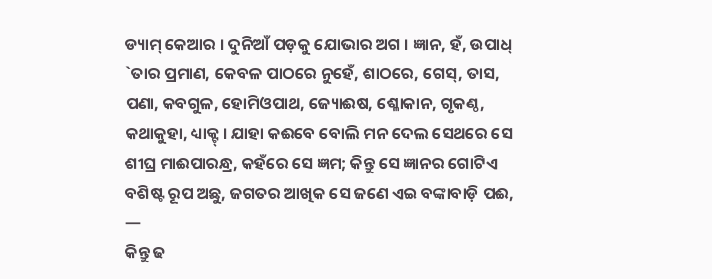ଡ୍ୟାମ୍ କେଆର । ଦୁନିଆଁ ପଡ଼କୁ ଯୋଭାର ଅଗ । ଜ୍ଞାନ, ହଁ, ଉପାଧ୍ `ତାର ପ୍ରମାଣ, କେବଳ ପାଠରେ ନୁହେଁ, ଶାଠରେ, ଗେସ୍, ତାସ, ପଣା, କବଗୁଳ, ହୋମିଓପାଥ, ଜ୍ୟୋଈଷ, ଶ୍ଳୋକାନ, ଗୃକଣ୍ଠ, କଥାକୁହା, ଧ୍ୟାକ୍ଟ୍ । ଯାହା କଈବେ ବୋଲି ମନ ଦେଲ ସେଥରେ ସେ ଶୀଘ୍ର ମାଈପାରନ୍ଧ୍ର, କହଁରେ ସେ ଜ୍ଞମ; କିନ୍ତୁ ସେ ଜ୍ଞାନର ଗୋଟିଏ ବଶିଷ୍ଟ ରୂପ ଅଛୁ, ଜଗତର ଆଖିକ ସେ ଜଣେ ଏଇ ବଙ୍କାବାଡ଼ି ପଈ, —
କିନ୍ତୁ ଢ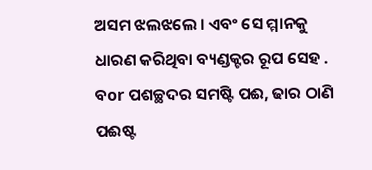ଅସମ ଝଲଝଲେ । ଏବଂ ସେ ମ୍ମାନକୁ ଧାରଣ କରିଥିବା ବ୍ୟଣ୍ଡକ୍ଟର ରୂପ ସେହ . ବor ପଶଚ୍ଛଦର ସମଷ୍ଟି ପଈ, ଢାର ଠାଣି ପଈଷ୍ଟ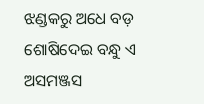ଝଣ୍ଡକରୁ ଅଧେ ବଡ଼ ଶୋଷିଦେଇ ବନ୍ଧୁ ଏ ଅସମଞ୍ଜସ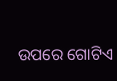ଉପରେ ଗୋଟିଏ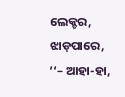ଲେକ୍ଚର, ଝାଡ଼ପାରେ, ‘‘– ଆହା-ହା,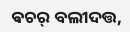ଵଚର୍ ବଲୀଦତ୍ତ,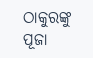ଠାକୁରଙ୍କୁ ପୂଜା